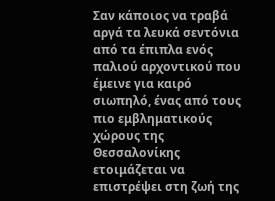Σαν κάποιος να τραβά αργά τα λευκά σεντόνια από τα έπιπλα ενός παλιού αρχοντικού που έμεινε για καιρό σιωπηλό, ένας από τους πιο εμβληματικούς χώρους της Θεσσαλονίκης ετοιμάζεται να επιστρέψει στη ζωή της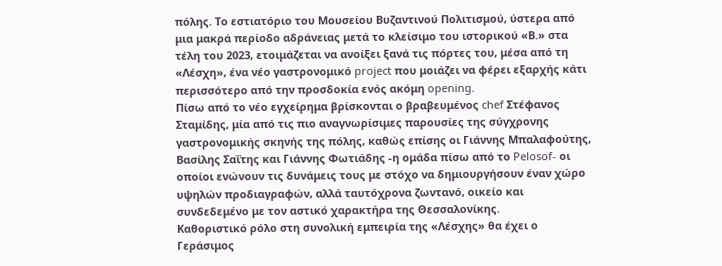πόλης. Το εστιατόριο του Μουσείου Βυζαντινού Πολιτισμού, ύστερα από μια μακρά περίοδο αδράνειας μετά το κλείσιμο του ιστορικού «Β.» στα τέλη του 2023, ετοιμάζεται να ανοίξει ξανά τις πόρτες του, μέσα από τη «Λέσχη», ένα νέο γαστρονομικό project που μοιάζει να φέρει εξαρχής κάτι περισσότερο από την προσδοκία ενός ακόμη opening.
Πίσω από το νέο εγχείρημα βρίσκονται ο βραβευμένος chef Στέφανος Σταμίδης, μία από τις πιο αναγνωρίσιμες παρουσίες της σύγχρονης γαστρονομικής σκηνής της πόλης, καθώς επίσης οι Γιάννης Μπαλαφούτης, Βασίλης Σαΐτης και Γιάννης Φωτιάδης -η ομάδα πίσω από το Pelosof- οι οποίοι ενώνουν τις δυνάμεις τους με στόχο να δημιουργήσουν έναν χώρο υψηλών προδιαγραφών, αλλά ταυτόχρονα ζωντανό, οικείο και συνδεδεμένο με τον αστικό χαρακτήρα της Θεσσαλονίκης.
Καθοριστικό ρόλο στη συνολική εμπειρία της «Λέσχης» θα έχει ο Γεράσιμος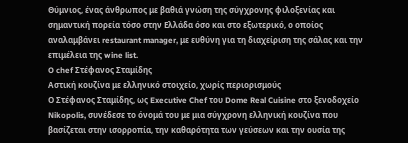Θύμνιος, ένας άνθρωπος με βαθιά γνώση της σύγχρονης φιλοξενίας και σημαντική πορεία τόσο στην Ελλάδα όσο και στο εξωτερικό, ο οποίος αναλαμβάνει restaurant manager, με ευθύνη για τη διαχείριση της σάλας και την επιμέλεια της wine list.
O chef Στέφανος Σταμίδης
Αστική κουζίνα με ελληνικό στοιχείο, χωρίς περιορισμούς
Ο Στέφανος Σταμίδης, ως Executive Chef του Dome Real Cuisine στο ξενοδοχείο Nikopolis, συνέδεσε το όνομά του με μια σύγχρονη ελληνική κουζίνα που βασίζεται στην ισορροπία, την καθαρότητα των γεύσεων και την ουσία της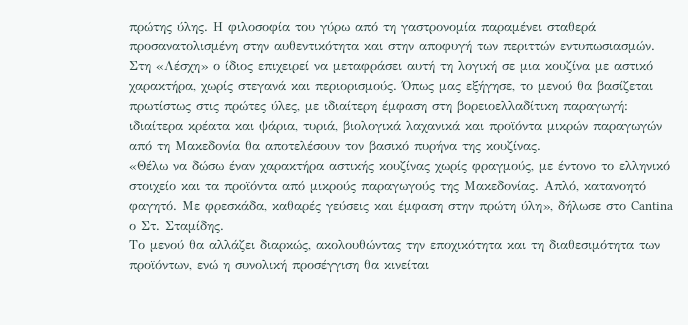πρώτης ύλης. Η φιλοσοφία του γύρω από τη γαστρονομία παραμένει σταθερά προσανατολισμένη στην αυθεντικότητα και στην αποφυγή των περιττών εντυπωσιασμών.
Στη «Λέσχη» ο ίδιος επιχειρεί να μεταφράσει αυτή τη λογική σε μια κουζίνα με αστικό χαρακτήρα, χωρίς στεγανά και περιορισμούς. Όπως μας εξήγησε, το μενού θα βασίζεται πρωτίστως στις πρώτες ύλες, με ιδιαίτερη έμφαση στη βορειοελλαδίτικη παραγωγή: ιδιαίτερα κρέατα και ψάρια, τυριά, βιολογικά λαχανικά και προϊόντα μικρών παραγωγών
από τη Μακεδονία θα αποτελέσουν τον βασικό πυρήνα της κουζίνας.
«Θέλω να δώσω έναν χαρακτήρα αστικής κουζίνας χωρίς φραγμούς, με έντονο το ελληνικό στοιχείο και τα προϊόντα από μικρούς παραγωγούς της Μακεδονίας. Απλό, κατανοητό φαγητό. Με φρεσκάδα, καθαρές γεύσεις και έμφαση στην πρώτη ύλη», δήλωσε στο Cantina ο Στ. Σταμίδης.
Το μενού θα αλλάζει διαρκώς, ακολουθώντας την εποχικότητα και τη διαθεσιμότητα των προϊόντων, ενώ η συνολική προσέγγιση θα κινείται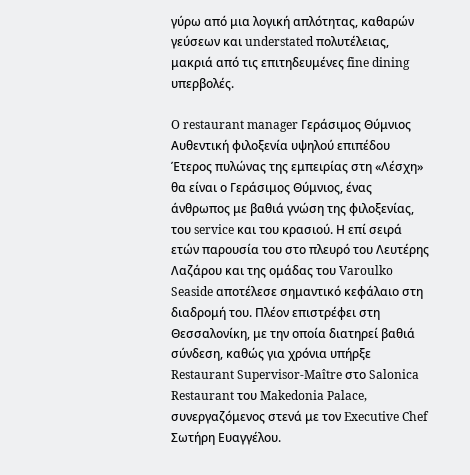γύρω από μια λογική απλότητας, καθαρών γεύσεων και understated πολυτέλειας, μακριά από τις επιτηδευμένες fine dining υπερβολές.

O restaurant manager Γεράσιμος Θύμνιος
Αυθεντική φιλοξενία υψηλού επιπέδου
Έτερος πυλώνας της εμπειρίας στη «Λέσχη» θα είναι ο Γεράσιμος Θύμνιος, ένας άνθρωπος με βαθιά γνώση της φιλοξενίας, του service και του κρασιού. Η επί σειρά ετών παρουσία του στο πλευρό του Λευτέρης Λαζάρου και της ομάδας του Varoulko Seaside αποτέλεσε σημαντικό κεφάλαιο στη διαδρομή του. Πλέον επιστρέφει στη Θεσσαλονίκη, με την οποία διατηρεί βαθιά σύνδεση, καθώς για χρόνια υπήρξε Restaurant Supervisor-Maître στο Salonica Restaurant του Makedonia Palace, συνεργαζόμενος στενά με τον Executive Chef Σωτήρη Ευαγγέλου.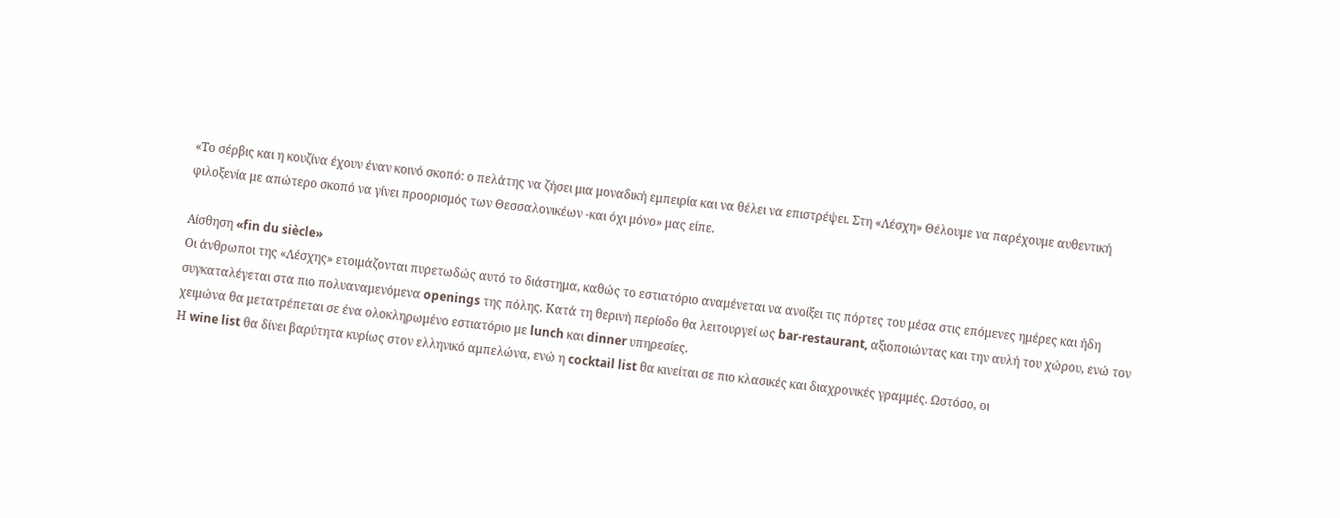«Το σέρβις και η κουζίνα έχουν έναν κοινό σκοπό: ο πελάτης να ζήσει μια μοναδική εμπειρία και να θέλει να επιστρέψει. Στη «Λέσχη» Θέλουμε να παρέχουμε αυθεντική φιλοξενία με απώτερο σκοπό να γίνει προορισμός των Θεσσαλονικέων -και όχι μόνο» μας είπε.

Αίσθηση «fin du siècle»
Οι άνθρωποι της «Λέσχης» ετοιμάζονται πυρετωδώς αυτό το διάστημα, καθώς το εστιατόριο αναμένεται να ανοίξει τις πόρτες του μέσα στις επόμενες ημέρες και ήδη συγκαταλέγεται στα πιο πολυαναμενόμενα openings της πόλης. Κατά τη θερινή περίοδο θα λειτουργεί ως bar-restaurant, αξιοποιώντας και την αυλή του χώρου, ενώ τον χειμώνα θα μετατρέπεται σε ένα ολοκληρωμένο εστιατόριο με lunch και dinner υπηρεσίες.
Η wine list θα δίνει βαρύτητα κυρίως στον ελληνικό αμπελώνα, ενώ η cocktail list θα κινείται σε πιο κλασικές και διαχρονικές γραμμές. Ωστόσο, οι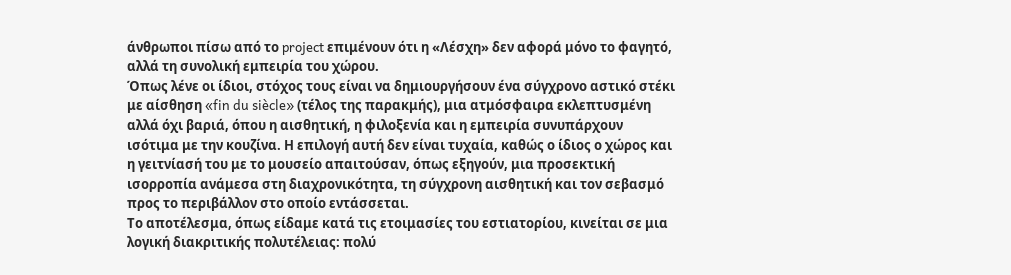άνθρωποι πίσω από το project επιμένουν ότι η «Λέσχη» δεν αφορά μόνο το φαγητό, αλλά τη συνολική εμπειρία του χώρου.
Όπως λένε οι ίδιοι, στόχος τους είναι να δημιουργήσουν ένα σύγχρονο αστικό στέκι με αίσθηση «fin du siècle» (τέλος της παρακμής), μια ατμόσφαιρα εκλεπτυσμένη αλλά όχι βαριά, όπου η αισθητική, η φιλοξενία και η εμπειρία συνυπάρχουν ισότιμα με την κουζίνα. Η επιλογή αυτή δεν είναι τυχαία, καθώς ο ίδιος ο χώρος και η γειτνίασή του με το μουσείο απαιτούσαν, όπως εξηγούν, μια προσεκτική ισορροπία ανάμεσα στη διαχρονικότητα, τη σύγχρονη αισθητική και τον σεβασμό προς το περιβάλλον στο οποίο εντάσσεται.
Το αποτέλεσμα, όπως είδαμε κατά τις ετοιμασίες του εστιατορίου, κινείται σε μια λογική διακριτικής πολυτέλειας: πολύ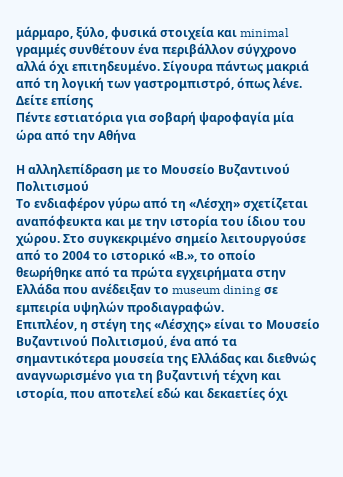μάρμαρο, ξύλο, φυσικά στοιχεία και minimal γραμμές συνθέτουν ένα περιβάλλον σύγχρονο αλλά όχι επιτηδευμένο. Σίγουρα πάντως μακριά από τη λογική των γαστρομπιστρό, όπως λένε.
Δείτε επίσης
Πέντε εστιατόρια για σοβαρή ψαροφαγία μία ώρα από την Αθήνα

Η αλληλεπίδραση με το Μουσείο Βυζαντινού Πολιτισμού
Το ενδιαφέρον γύρω από τη «Λέσχη» σχετίζεται αναπόφευκτα και με την ιστορία του ίδιου του χώρου. Στο συγκεκριμένο σημείο λειτουργούσε από το 2004 το ιστορικό «Β.», το οποίο θεωρήθηκε από τα πρώτα εγχειρήματα στην Ελλάδα που ανέδειξαν το museum dining σε εμπειρία υψηλών προδιαγραφών.
Επιπλέον, η στέγη της «Λέσχης» είναι το Μουσείο Βυζαντινού Πολιτισμού, ένα από τα σημαντικότερα μουσεία της Ελλάδας και διεθνώς αναγνωρισμένο για τη βυζαντινή τέχνη και ιστορία, που αποτελεί εδώ και δεκαετίες όχι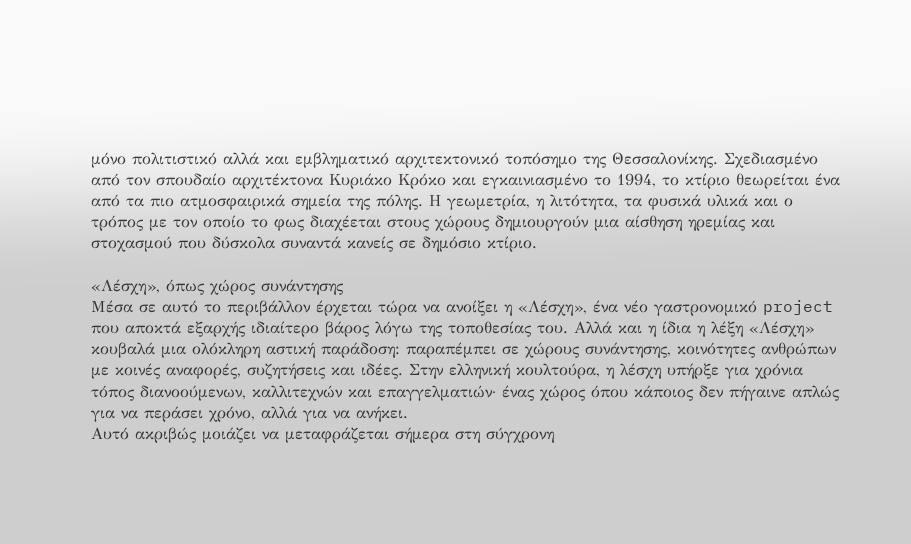μόνο πολιτιστικό αλλά και εμβληματικό αρχιτεκτονικό τοπόσημο της Θεσσαλονίκης. Σχεδιασμένο από τον σπουδαίο αρχιτέκτονα Κυριάκο Κρόκο και εγκαινιασμένο το 1994, το κτίριο θεωρείται ένα από τα πιο ατμοσφαιρικά σημεία της πόλης. Η γεωμετρία, η λιτότητα, τα φυσικά υλικά και ο τρόπος με τον οποίο το φως διαχέεται στους χώρους δημιουργούν μια αίσθηση ηρεμίας και στοχασμού που δύσκολα συναντά κανείς σε δημόσιο κτίριο.

«Λέσχη», όπως χώρος συνάντησης
Μέσα σε αυτό το περιβάλλον έρχεται τώρα να ανοίξει η «Λέσχη», ένα νέο γαστρονομικό project που αποκτά εξαρχής ιδιαίτερο βάρος λόγω της τοποθεσίας του. Αλλά και η ίδια η λέξη «Λέσχη» κουβαλά μια ολόκληρη αστική παράδοση: παραπέμπει σε χώρους συνάντησης, κοινότητες ανθρώπων με κοινές αναφορές, συζητήσεις και ιδέες. Στην ελληνική κουλτούρα, η λέσχη υπήρξε για χρόνια τόπος διανοούμενων, καλλιτεχνών και επαγγελματιών· ένας χώρος όπου κάποιος δεν πήγαινε απλώς για να περάσει χρόνο, αλλά για να ανήκει.
Αυτό ακριβώς μοιάζει να μεταφράζεται σήμερα στη σύγχρονη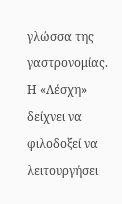γλώσσα της γαστρονομίας. Η «Λέσχη» δείχνει να φιλοδοξεί να λειτουργήσει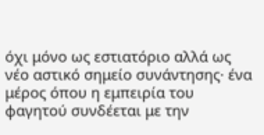όχι μόνο ως εστιατόριο αλλά ως νέο αστικό σημείο συνάντησης· ένα μέρος όπου η εμπειρία του φαγητού συνδέεται με την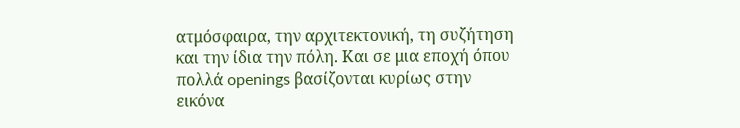ατμόσφαιρα, την αρχιτεκτονική, τη συζήτηση και την ίδια την πόλη. Και σε μια εποχή όπου πολλά openings βασίζονται κυρίως στην εικόνα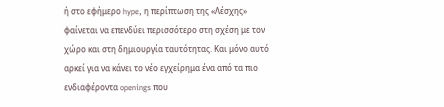ή στο εφήμερο hype, η περίπτωση της «Λέσχης» φαίνεται να επενδύει περισσότερο στη σχέση με τον χώρο και στη δημιουργία ταυτότητας. Και μόνο αυτό αρκεί για να κάνει το νέο εγχείρημα ένα από τα πιο ενδιαφέροντα openings που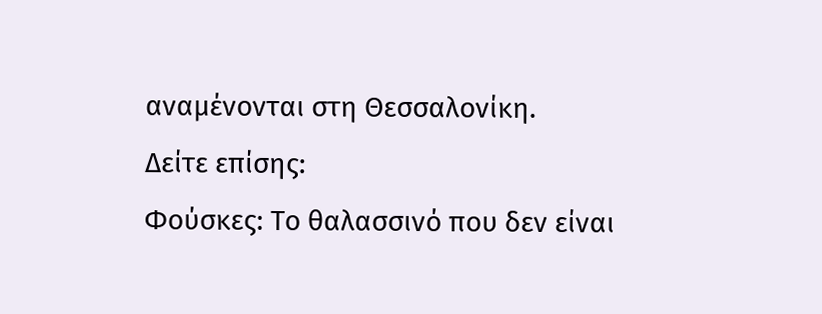αναμένονται στη Θεσσαλονίκη.
Δείτε επίσης:
Φούσκες: Το θαλασσινό που δεν είναι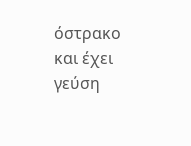όστρακο και έχει γεύση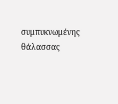συμπυκνωμένης θάλασσας